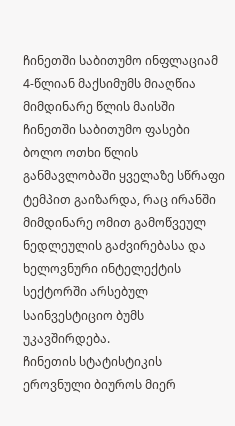ჩინეთში საბითუმო ინფლაციამ 4-წლიან მაქსიმუმს მიაღწია
მიმდინარე წლის მაისში ჩინეთში საბითუმო ფასები ბოლო ოთხი წლის განმავლობაში ყველაზე სწრაფი ტემპით გაიზარდა, რაც ირანში მიმდინარე ომით გამოწვეულ ნედლეულის გაძვირებასა და ხელოვნური ინტელექტის სექტორში არსებულ საინვესტიციო ბუმს უკავშირდება.
ჩინეთის სტატისტიკის ეროვნული ბიუროს მიერ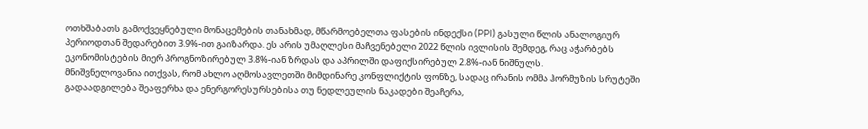ოთხშაბათს გამოქვეყნებული მონაცემების თანახმად, მწარმოებელთა ფასების ინდექსი (PPI) გასული წლის ანალოგიურ პერიოდთან შედარებით 3.9%-ით გაიზარდა. ეს არის უმაღლესი მაჩვენებელი 2022 წლის ივლისის შემდეგ, რაც აჭარბებს ეკონომისტების მიერ პროგნოზირებულ 3.8%-იან ზრდას და აპრილში დაფიქსირებულ 2.8%-იან ნიშნულს.
მნიშვნელოვანია ითქვას, რომ ახლო აღმოსავლეთში მიმდინარე კონფლიქტის ფონზე, სადაც ირანის ომმა ჰორმუზის სრუტეში გადაადგილება შეაფერხა და ენერგორესურსებისა თუ ნედლეულის ნაკადები შეაჩერა,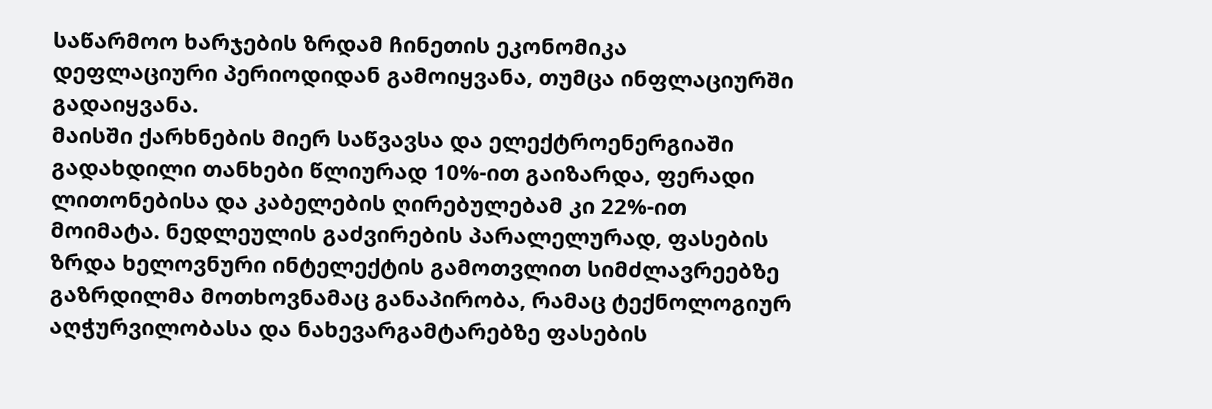საწარმოო ხარჯების ზრდამ ჩინეთის ეკონომიკა დეფლაციური პერიოდიდან გამოიყვანა, თუმცა ინფლაციურში გადაიყვანა.
მაისში ქარხნების მიერ საწვავსა და ელექტროენერგიაში გადახდილი თანხები წლიურად 10%-ით გაიზარდა, ფერადი ლითონებისა და კაბელების ღირებულებამ კი 22%-ით მოიმატა. ნედლეულის გაძვირების პარალელურად, ფასების ზრდა ხელოვნური ინტელექტის გამოთვლით სიმძლავრეებზე გაზრდილმა მოთხოვნამაც განაპირობა, რამაც ტექნოლოგიურ აღჭურვილობასა და ნახევარგამტარებზე ფასების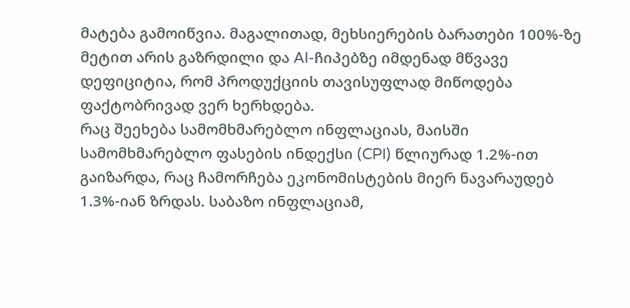მატება გამოიწვია. მაგალითად, მეხსიერების ბარათები 100%-ზე მეტით არის გაზრდილი და AI-ჩიპებზე იმდენად მწვავე დეფიციტია, რომ პროდუქციის თავისუფლად მიწოდება ფაქტობრივად ვერ ხერხდება.
რაც შეეხება სამომხმარებლო ინფლაციას, მაისში სამომხმარებლო ფასების ინდექსი (CPI) წლიურად 1.2%-ით გაიზარდა, რაც ჩამორჩება ეკონომისტების მიერ ნავარაუდებ 1.3%-იან ზრდას. საბაზო ინფლაციამ,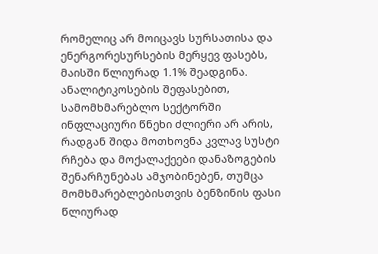რომელიც არ მოიცავს სურსათისა და ენერგორესურსების მერყევ ფასებს, მაისში წლიურად 1.1% შეადგინა. ანალიტიკოსების შეფასებით, სამომხმარებლო სექტორში ინფლაციური წნეხი ძლიერი არ არის, რადგან შიდა მოთხოვნა კვლავ სუსტი რჩება და მოქალაქეები დანაზოგების შენარჩუნებას ამჯობინებენ, თუმცა მომხმარებლებისთვის ბენზინის ფასი წლიურად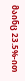მაინც 23.5%-ით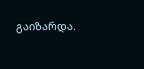გაიზარდა.